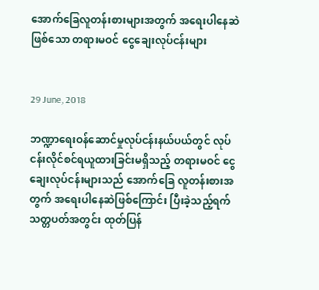အောက်ခြေလူတန်းစားများအတွက် အရေးပါနေဆဲဖြစ်သော တရားမဝင် ငွေချေးလုပ်ငန်းများ


29 June, 2018

ဘဏ္ဍာရေးဝန်ဆောင်မှုလုပ်ငန်းနယ်ပယ်တွင် လုပ်ငန်းလိုင်စင်ရယူထားခြင်းမရှိသည့် တရားမဝင် ငွေချေးလုပ်ငန်းများသည် အောက်ခြေ လူတန်းစားအတွက် အရေးပါနေဆဲဖြစ်ကြောင်း ပြီးခဲ့သည့်ရက်သတ္တပတ်အတွင်း ထုတ်ပြန်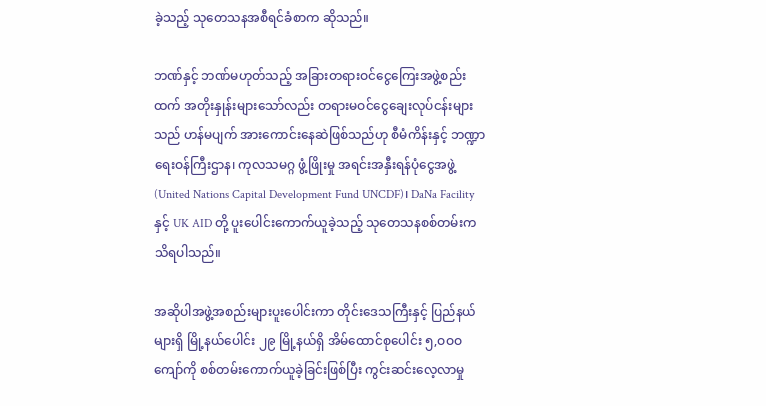ခဲ့သည့် သုတေသနအစီရင်ခံစာက ဆိုသည်။

ဘဏ်နှင့် ဘဏ်မဟုတ်သည့် အခြားတရားဝင်ငွေကြေးအဖွဲ့စည်းထက် အတိုးနှုန်းများသော်လည်း တရားမဝင်ငွေချေးလုပ်ငန်းများသည် ဟန်မပျက် အားကောင်းနေဆဲဖြစ်သည်ဟု စီမံကိန်းနှင့် ဘဏ္ဍာရေးဝန်ကြီးဌာန၊ ကုလသမဂ္ဂ ဖွံ့ဖြိုးမှု အရင်းအနှီးရန်ပုံငွေအဖွဲ့ (United Nations Capital Development Fund UNCDF)၊ DaNa Facility နှင့် UK AID တို့ ပူးပေါင်းကောက်ယူခဲ့သည့် သုတေသနစစ်တမ်းက သိရပါသည်။

အဆိုပါအဖွဲ့အစည်းများပူးပေါင်းကာ တိုင်းဒေသကြီးနှင့် ပြည်နယ်များရှိ မြို့နယ်ပေါင်း ၂၉ မြို့နယ်ရှိ အိမ်ထောင်စုပေါင်း ၅,ဝဝဝ ကျော်ကို စစ်တမ်းကောက်ယူခဲ့ခြင်းဖြစ်ပြီး ကွင်းဆင်းလေ့လာမှု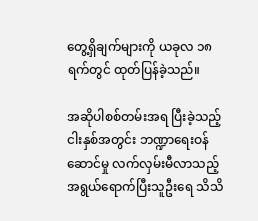တွေ့ရှိချက်များကို ယခုလ ၁၈ ရက်တွင် ထုတ်ပြန်ခဲ့သည်။

အဆိုပါစစ်တမ်းအရ ပြီးခဲ့သည့် ငါးနှစ်အတွင်း ဘဏ္ဍာရေးဝန်ဆောင်မှု လက်လှမ်းမီလာသည့် အရွယ်ရောက်ပြီးသူဦးရေ သိသိ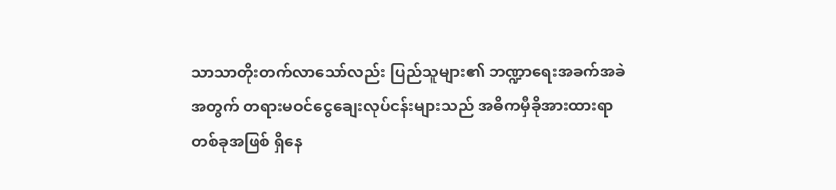သာသာတိုးတက်လာသော်လည်း ပြည်သူများ၏ ဘဏ္ဍာရေးအခက်အခဲအတွက် တရားမဝင်ငွေချေးလုပ်ငန်းများသည် အဓိကမှီခိုအားထားရာတစ်ခုအဖြစ် ရှိနေ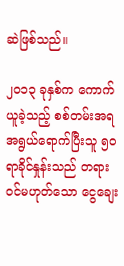ဆဲဖြစ်သည်။

၂ဝ၁၃ ခုနှစ်က ကောက်ယူခဲ့သည့် စစ်တမ်းအရ အရွယ်ရောက်ပြီးသူ ၅ဝ ရာခိုင်နှုန်းသည် တရားဝင်မဟုတ်သော ငွေချေး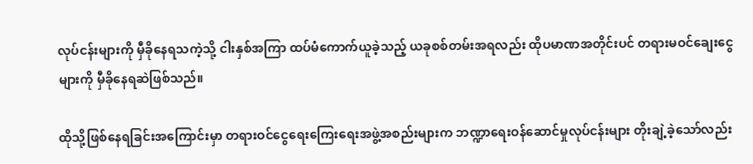လုပ်ငန်းများကို မှီခိုနေရသကဲ့သို့ ငါးနှစ်အကြာ ထပ်မံကောက်ယူခဲ့သည့် ယခုစစ်တမ်းအရလည်း ထိုပမာဏအတိုင်းပင် တရားမဝင်ချေးငွေများကို မှီခိုနေရဆဲဖြစ်သည်။

ထိုသို့ဖြစ်နေရခြင်းအကြောင်းမှာ တရားဝင်ငွေရေးကြေးရေးအဖွဲ့အစည်းများက ဘဏ္ဍာရေးဝန်ဆောင်မှုလုပ်ငန်းများ တိုးချဲ့ခဲ့သော်လည်း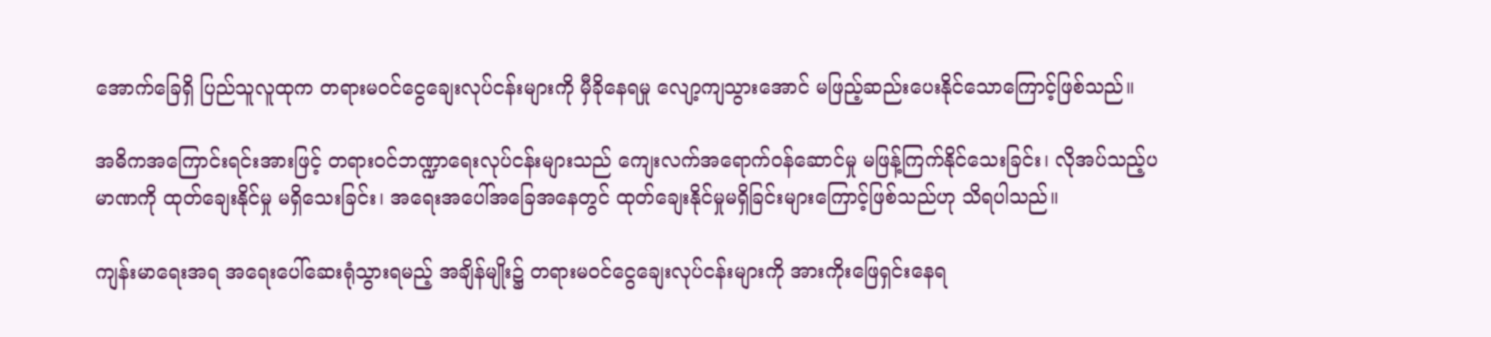အောက်ခြေရှိ ပြည်သူလူထုက တရားမဝင်ငွေချေးလုပ်ငန်းများကို မှီခိုနေရမှု လျော့ကျသွားအောင် မဖြည့်ဆည်းပေးနိုင်သောကြောင့်ဖြစ်သည်။

အဓိကအကြောင်းရင်းအားဖြင့် တရားဝင်ဘဏ္ဍာရေးလုပ်ငန်းများသည် ကျေးလက်အရောက်ဝန်ဆောင်မှု မဖြန့်ကြက်နိုင်သေးခြင်း၊ လိုအပ်သည့်ပမာဏကို ထုတ်ချေးနိုင်မှု မရှိသေးခြင်း၊ အရေးအပေါ်အခြေအနေတွင် ထုတ်ချေးနိုင်မှုမရှိခြင်းများကြောင့်ဖြစ်သည်ဟု သိရပါသည်။

ကျန်းမာရေးအရ အရေးပေါ်ဆေးရုံသွားရမည့် အချိန်မျိုး၌ တရားမဝင်ငွေချေးလုပ်ငန်းများကို အားကိုးဖြေရှင်းနေရ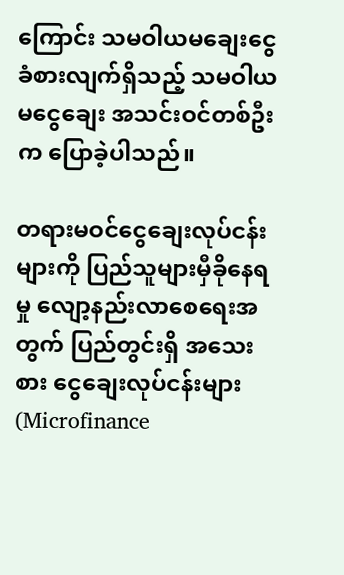ကြောင်း သမဝါယမချေးငွေခံစားလျက်ရှိသည့် သမဝါယမငွေချေး အသင်းဝင်တစ်ဦးက ပြောခဲ့ပါသည်။

တရားမဝင်ငွေချေးလုပ်ငန်းများကို ပြည်သူများမှီခိုနေရမှု လျော့နည်းလာစေရေးအတွက် ပြည်တွင်းရှိ အသေးစား ငွေချေးလုပ်ငန်းများ (Microfinance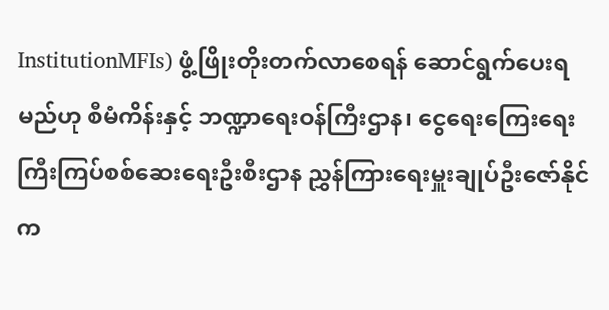InstitutionMFIs) ဖွံ့ဖြိုးတိုးတက်လာစေရန် ဆောင်ရွက်ပေးရမည်ဟု စီမံကိန်းနှင့် ဘဏ္ဍာရေးဝန်ကြီးဌာန၊ ငွေရေးကြေးရေး ကြီးကြပ်စစ်ဆေးရေးဦးစီးဌာန ညွှန်ကြားရေးမှူးချုပ်ဦးဇော်နိုင်က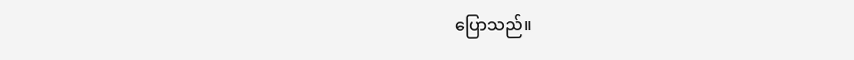ပြောသည်။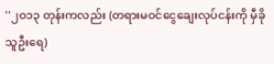''၂ဝ၁၃ တုန်းကလည်း (တရားမဝင်ငွေချေးလုပ်ငန်းကို မှီခိုသူဦးရေ)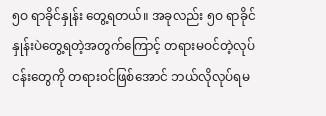၅ဝ ရာခိုင်နှုန်း တွေ့ရတယ်။ အခုလည်း ၅ဝ ရာခိုင်နှုန်းပဲတွေ့ရတဲ့အတွက်ကြောင့် တရားမဝင်တဲ့လုပ်ငန်းတွေကို တရားဝင်ဖြစ်အောင် ဘယ်လိုလုပ်ရမ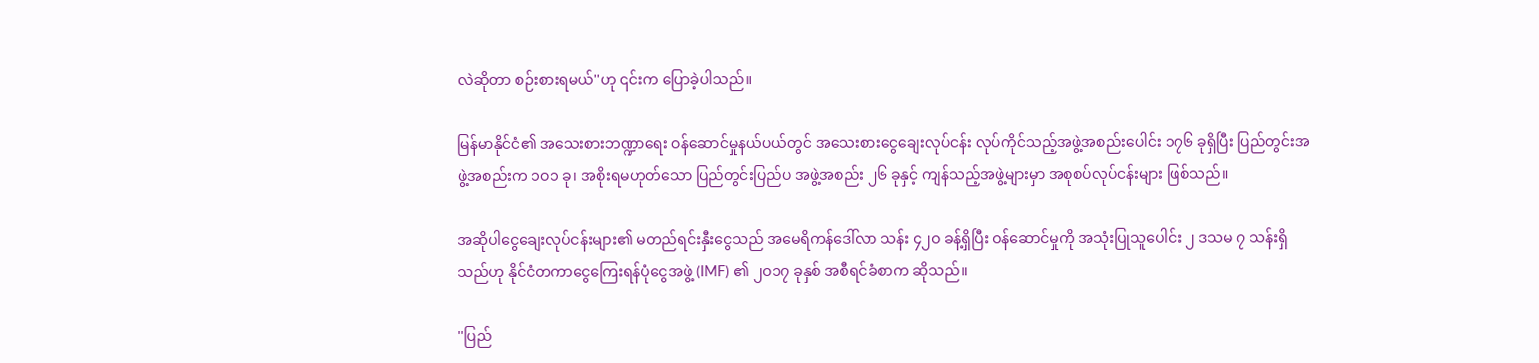လဲဆိုတာ စဉ်းစားရမယ်''ဟု ၎င်းက ပြောခဲ့ပါသည်။

မြန်မာနိုင်ငံ၏ အသေးစားဘဏ္ဍာရေး ဝန်ဆောင်မှုနယ်ပယ်တွင် အသေးစားငွေချေးလုပ်ငန်း လုပ်ကိုင်သည့်အဖွဲ့အစည်းပေါင်း ၁၇၆ ခုရှိပြီး ပြည်တွင်းအဖွဲ့အစည်းက ၁ဝ၁ ခု၊ အစိုးရမဟုတ်သော ပြည်တွင်းပြည်ပ အဖွဲ့အစည်း ၂၆ ခုနှင့် ကျန်သည့်အဖွဲ့များမှာ အစုစပ်လုပ်ငန်းများ ဖြစ်သည်။

အဆိုပါငွေချေးလုပ်ငန်းများ၏ မတည်ရင်းနှီးငွေသည် အမေရိကန်ဒေါ်လာ သန်း ၄၂ဝ ခန့်ရှိပြီး ဝန်ဆောင်မှုကို အသုံးပြုသူပေါင်း ၂ ဒသမ ၇ သန်းရှိသည်ဟု နိုင်ငံတကာငွေကြေးရန်ပုံငွေအဖွဲ့ (IMF) ၏ ၂ဝ၁၇ ခုနှစ် အစီရင်ခံစာက ဆိုသည်။

''ပြည်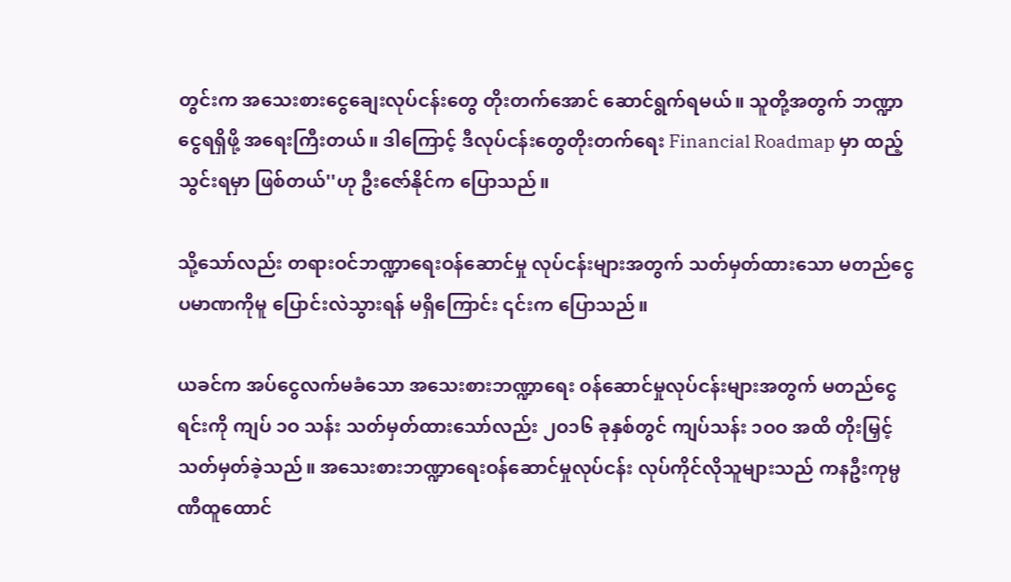တွင်းက အသေးစားငွေချေးလုပ်ငန်းတွေ တိုးတက်အောင် ဆောင်ရွက်ရမယ်။ သူတို့အတွက် ဘဏ္ဍာငွေရရှိဖို့ အရေးကြီးတယ်။ ဒါကြောင့် ဒီလုပ်ငန်းတွေတိုးတက်ရေး Financial Roadmap မှာ ထည့်သွင်းရမှာ ဖြစ်တယ်''ဟု ဦးဇော်နိုင်က ပြောသည်။

သို့သော်လည်း တရားဝင်ဘဏ္ဍာရေးဝန်ဆောင်မှု လုပ်ငန်းများအတွက် သတ်မှတ်ထားသော မတည်ငွေ ပမာဏကိုမူ ပြောင်းလဲသွားရန် မရှိကြောင်း ၎င်းက ပြောသည်။

ယခင်က အပ်ငွေလက်မခံသော အသေးစားဘဏ္ဍာရေး ဝန်ဆောင်မှုလုပ်ငန်းများအတွက် မတည်ငွေရင်းကို ကျပ် ၁ဝ သန်း သတ်မှတ်ထားသော်လည်း ၂ဝ၁၆ ခုနှစ်တွင် ကျပ်သန်း ၁ဝဝ အထိ တိုးမြှင့်သတ်မှတ်ခဲ့သည်။ အသေးစားဘဏ္ဍာရေးဝန်ဆောင်မှုလုပ်ငန်း လုပ်ကိုင်လိုသူများသည် ကနဦးကုမ္ပဏီထူထောင်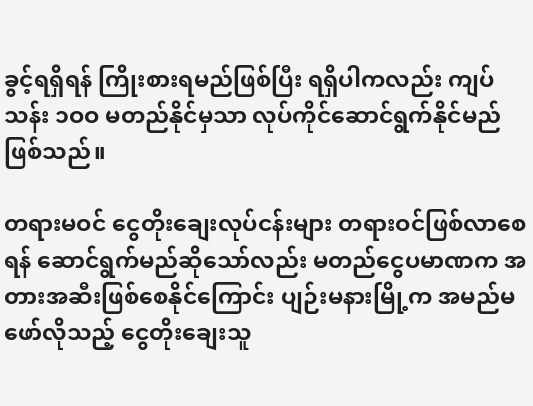ခွင့်ရရှိရန် ကြိုးစားရမည်ဖြစ်ပြီး ရရှိပါကလည်း ကျပ်သန်း ၁ဝဝ မတည်နိုင်မှသာ လုပ်ကိုင်ဆောင်ရွက်နိုင်မည်ဖြစ်သည်။

တရားမဝင် ငွေတိုးချေးလုပ်ငန်းများ တရားဝင်ဖြစ်လာစေရန် ဆောင်ရွက်မည်ဆိုသော်လည်း မတည်ငွေပမာဏက အတားအဆီးဖြစ်စေနိုင်ကြောင်း ပျဉ်းမနားမြို့က အမည်မဖော်လိုသည့် ငွေတိုးချေးသူ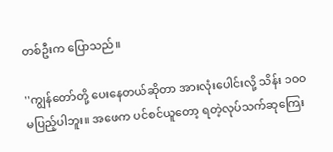တစ်ဦးက ပြောသည်။

''ကျွန်တော်တို့ ပေးနေတယ်ဆိုတာ အားလုံးပေါင်းလို့ သိန်း ၁ဝဝ မပြည့်ပါဘူး။ အဖေက ပင်စင်ယူတော့ ရတဲ့လုပ်သက်ဆုကြေး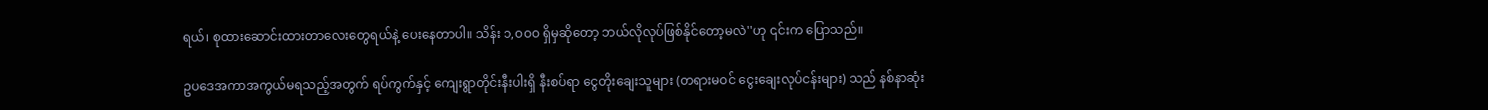ရယ်၊ စုထားဆောင်းထားတာလေးတွေရယ်နဲ့ ပေးနေတာပါ။ သိန်း ၁,ဝဝဝ ရှိမှဆိုတော့ ဘယ်လိုလုပ်ဖြစ်နိုင်တော့မလဲ''ဟု ၎င်းက ပြောသည်။

ဥပဒေအကာအကွယ်မရသည့်အတွက် ရပ်ကွက်နှင့် ကျေးရွာတိုင်းနီးပါးရှိ နီးစပ်ရာ ငွေတိုးချေးသူများ (တရားမဝင် ငွေးချေးလုပ်ငန်းများ) သည် နစ်နာဆုံး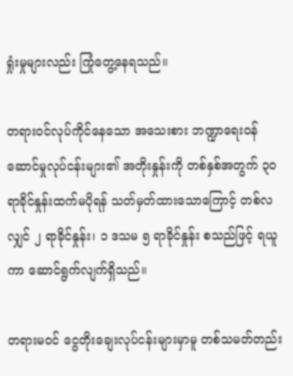ရှုံးမှုများလည်း ကြုံတွေ့နေရသည်။

တရားဝင်လုပ်ကိုင်နေသော အသေးစား ဘဏ္ဍာရေးဝန်ဆောင်မှုလုပ်ငန်းများ၏ အတိုးနှုန်းကို တစ်နှစ်အတွက် ၃ဝ ရာခိုင်နှုန်းထက်မပိုရန် သတ်မှတ်ထားသောကြောင့် တစ်လလျှင် ၂ ရာခိုင်နှုန်း၊ ၁ ဒသမ ၅ ရာခိုင်နှုန်း စသည်ဖြင့် ရယူကာ ဆောင်ရွက်လျက်ရှိသည်။

တရားမဝင် ငွေတိုးချေးလုပ်ငန်းများမှာမူ တစ်သမတ်တည်း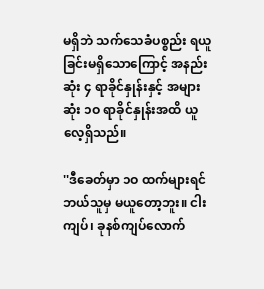မရှိဘဲ သက်သေခံပစ္စည်း ရယူခြင်းမရှိသောကြောင့် အနည်းဆုံး ၄ ရာခိုင်နှုန်းနှင့် အများဆုံး ၁ဝ ရာခိုင်နှုန်းအထိ ယူလေ့ရှိသည်။

''ဒီခေတ်မှာ ၁ဝ ထက်များရင် ဘယ်သူမှ မယူတော့ဘူး။ ငါးကျပ်၊ ခုနစ်ကျပ်လောက်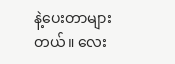နဲ့ပေးတာများတယ်။ လေး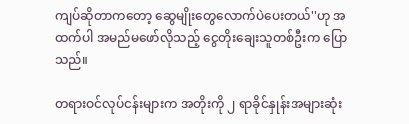ကျပ်ဆိုတာကတော့ ဆွေမျိုးတွေလောက်ပဲပေးတယ်''ဟု အထက်ပါ အမည်မဖော်လိုသည့် ငွေတိုးချေးသူတစ်ဦးက ပြောသည်။

တရားဝင်လုပ်ငန်းများက အတိုးကို ၂ ရာခိုင်နှုန်းအများဆုံး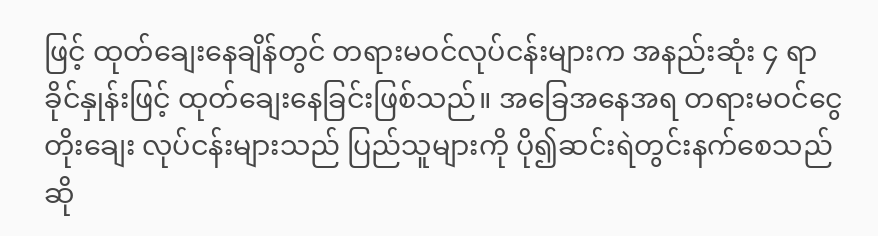ဖြင့် ထုတ်ချေးနေချိန်တွင် တရားမဝင်လုပ်ငန်းများက အနည်းဆုံး ၄ ရာခိုင်နှုန်းဖြင့် ထုတ်ချေးနေခြင်းဖြစ်သည်။ အခြေအနေအရ တရားမဝင်ငွေတိုးချေး လုပ်ငန်းများသည် ပြည်သူများကို ပို၍ဆင်းရဲတွင်းနက်စေသည်ဆို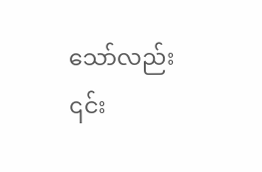သော်လည်း ၎င်း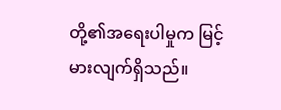တို့၏အရေးပါမှုက မြင့်မားလျက်ရှိသည်။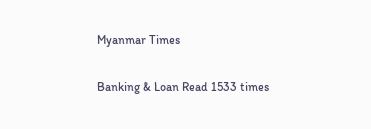Myanmar Times

Banking & Loan Read 1533 times